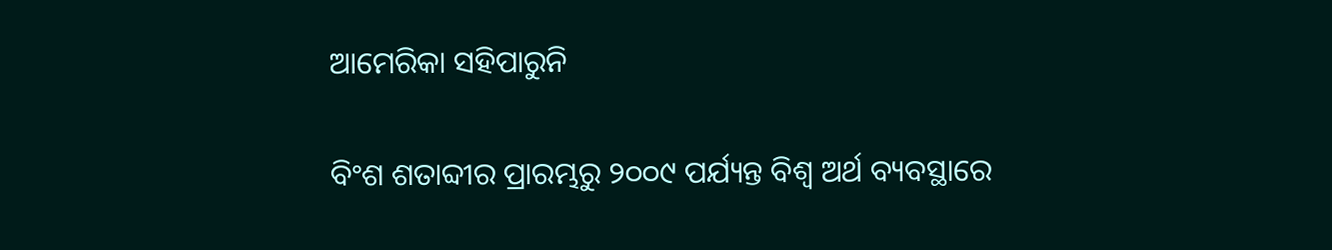ଆମେରିକା ସହିପାରୁନି

ବିଂଶ ଶତାବ୍ଦୀର ପ୍ରାରମ୍ଭରୁ ୨୦୦୯ ପର୍ଯ୍ୟନ୍ତ ବିଶ୍ୱ ଅର୍ଥ ବ୍ୟବସ୍ଥାରେ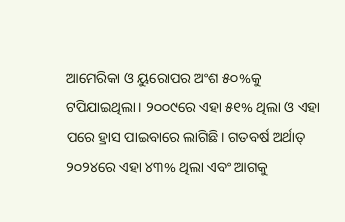ଆମେରିକା ଓ ୟୁରୋପର ଅଂଶ ୫୦%କୁ ଟପିଯାଇଥିଲା। ୨୦୦୯ରେ ଏହା ୫୧% ଥିଲା ଓ ଏହା ପରେ ହ୍ରାସ ପାଇବାରେ ଲାଗିଛି। ଗତବର୍ଷ ଅର୍ଥାତ୍‌ ୨୦୨୪ରେ ଏହା ୪୩% ଥିଲା ଏବଂ ଆଗକୁ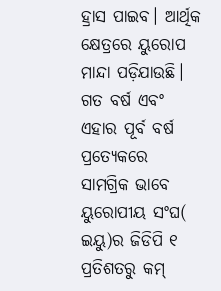ହ୍ରାସ ପାଇବ। ଆର୍ଥିକ କ୍ଷେତ୍ରରେ ୟୁରୋପ ମାନ୍ଦା ପଡ଼ିଯାଉଛି। ଗତ ବର୍ଷ ଏବଂ ଏହାର ପୂର୍ବ ବର୍ଷ ପ୍ରତ୍ୟେକରେ ସାମଗ୍ରିକ ଭାବେ ୟୁରୋପୀୟ ସଂଘ( ଇୟୁ)ର ଜିଡିପି ୧ ପ୍ରତିଶତରୁ କମ୍‌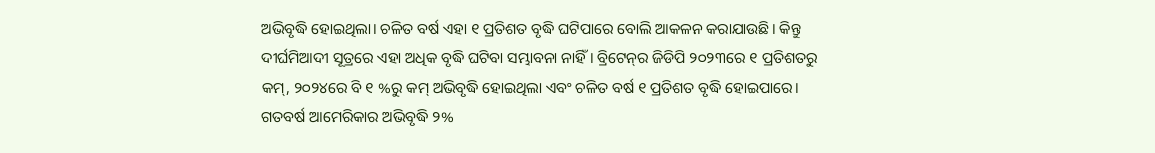ଅଭିବୃଦ୍ଧି ହୋଇଥିଲା। ଚଳିତ ବର୍ଷ ଏହା ୧ ପ୍ରତିଶତ ବୃଦ୍ଧି ଘଟିପାରେ ବୋଲି ଆକଳନ କରାଯାଉଛି। କିନ୍ତୁ ଦୀର୍ଘମିଆଦୀ ସୂତ୍ରରେ ଏହା ଅଧିକ ବୃଦ୍ଧି ଘଟିବା ସମ୍ଭାବନା ନାହିଁ। ବ୍ରିଟେନ୍‌ର ଜିଡିପି ୨୦୨୩ରେ ୧ ପ୍ରତିଶତରୁ କମ୍‌, ୨୦୨୪ରେ ବି ୧ %ରୁ କମ୍‌ ଅଭିବୃଦ୍ଧି ହୋଇଥିଲା ଏବଂ ଚଳିତ ବର୍ଷ ୧ ପ୍ରତିଶତ ବୃଦ୍ଧି ହୋଇପାରେ। ଗତବର୍ଷ ଆମେରିକାର ଅଭିବୃଦ୍ଧି ୨%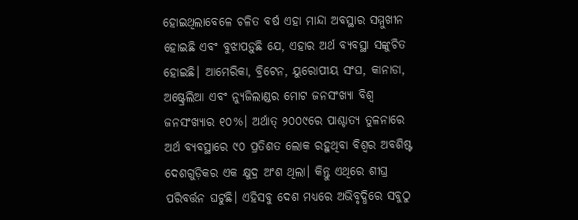ହୋଇଥିଲାବେଳେ ଚଳିତ ବର୍ଷ ଏହା ମାନ୍ଦା ଅବସ୍ଥାର ସମ୍ମୁଖୀନ ହୋଇଛି ଏବଂ ବୁଝାପଡ଼ୁଛି ଯେ, ଏହାର ଅର୍ଥ ବ୍ୟବସ୍ଥା ସଙ୍କୁଚିତ ହୋଇଛି। ଆମେରିକା, ବ୍ରିଟେନ, ୟୁରୋପୀୟ ସଂଘ, କାନାଡା, ଅଷ୍ଟ୍ରେଲିଆ ଏବଂ ନ୍ୟୁଜିଲାଣ୍ଡର ମୋଟ ଜନସଂଖ୍ୟା ବିଶ୍ୱ ଜନସଂଖ୍ୟାର ୧୦%। ଅର୍ଥାତ୍‌ ୨୦୦୯ରେ ପାଶ୍ଚାତ୍ୟ ତୁଳନାରେ ଅର୍ଥ ବ୍ୟବସ୍ଥାରେ ୯୦ ପ୍ରତିଶତ ଲୋକ ରହୁଥିବା ବିଶ୍ୱର ଅବଶିଷ୍ଟ ଦେଶଗୁଡ଼ିକର ଏକ କ୍ଷୁଦ୍ର ଅଂଶ ଥିଲା। କିନ୍ତୁ ଏଥିରେ ଶୀଘ୍ର ପରିବର୍ତ୍ତନ ଘଟୁଛି। ଏହିସବୁ ଦେଶ ମଧ୍ୟରେ ଅଭିବୃଦ୍ଧିରେ ସବୁଠୁ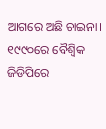ଆଗରେ ଅଛି ଚାଇନା। ୧୯୯୦ରେ ବୈଶ୍ୱିକ ଜିଡିପିରେ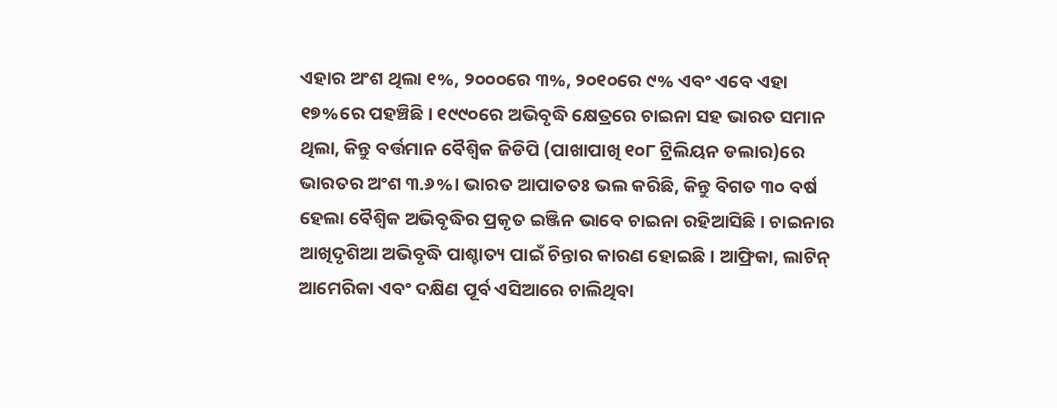ଏହାର ଅଂଶ ଥିଲା ୧%, ୨୦୦୦ରେ ୩%, ୨୦୧୦ରେ ୯% ଏବଂ ଏବେ ଏହା ୧୭%ରେ ପହଞ୍ଚିଛି। ୧୯୯୦ରେ ଅଭିବୃଦ୍ଧି କ୍ଷେତ୍ରରେ ଚାଇନା ସହ ଭାରତ ସମାନ ଥିଲା, କିନ୍ତୁ ବର୍ତ୍ତମାନ ବୈଶ୍ୱିକ ଜିଡିପି (ପାଖାପାଖି ୧୦୮ ଟ୍ରିଲିୟନ ଡଲାର)ରେ ଭାରତର ଅଂଶ ୩.୬%। ଭାରତ ଆପାତତଃ ଭଲ କରିଛି, କିନ୍ତୁ ବିଗତ ୩୦ ବର୍ଷ ହେଲା ବୈଶ୍ୱିକ ଅଭିବୃଦ୍ଧିର ପ୍ରକୃତ ଇଞ୍ଜିନ ଭାବେ ଚାଇନା ରହିଆସିଛି। ଚାଇନାର ଆଖିଦୃଶିଆ ଅଭିବୃଦ୍ଧି ପାଶ୍ଚାତ୍ୟ ପାଇଁ ଚିନ୍ତାର କାରଣ ହୋଇଛି। ଆଫ୍ରିକା, ଲାଟିନ୍‌ ଆମେରିକା ଏବଂ ଦକ୍ଷିଣ ପୂର୍ବ ଏସିଆରେ ଚାଲିଥିବା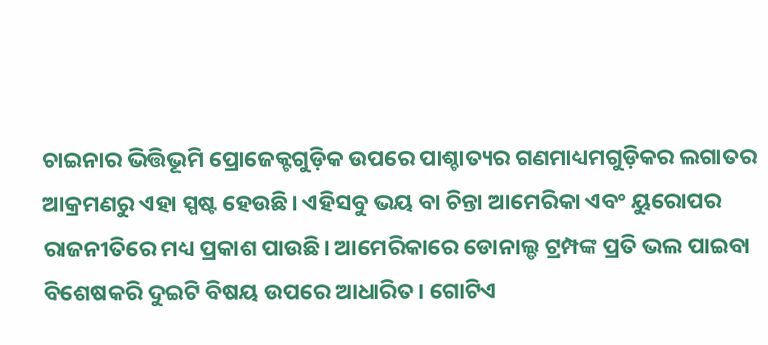ଚାଇନାର ଭିତ୍ତିଭୂମି ପ୍ରୋଜେକ୍ଟଗୁଡ଼ିକ ଉପରେ ପାଶ୍ଚାତ୍ୟର ଗଣମାଧ୍ୟମଗୁଡ଼ିକର ଲଗାତର ଆକ୍ରମଣରୁ ଏହା ସ୍ପଷ୍ଟ ହେଉଛି। ଏହିସବୁ ଭୟ ବା ଚିନ୍ତା ଆମେରିକା ଏବଂ ୟୁରୋପର ରାଜନୀତିରେ ମଧ୍ୟ ପ୍ରକାଶ ପାଉଛି। ଆମେରିକାରେ ଡୋନାଲ୍ଡ ଟ୍ରମ୍ପଙ୍କ ପ୍ରତି ଭଲ ପାଇବା ବିଶେଷକରି ଦୁଇଟି ବିଷୟ ଉପରେ ଆଧାରିତ। ଗୋଟିଏ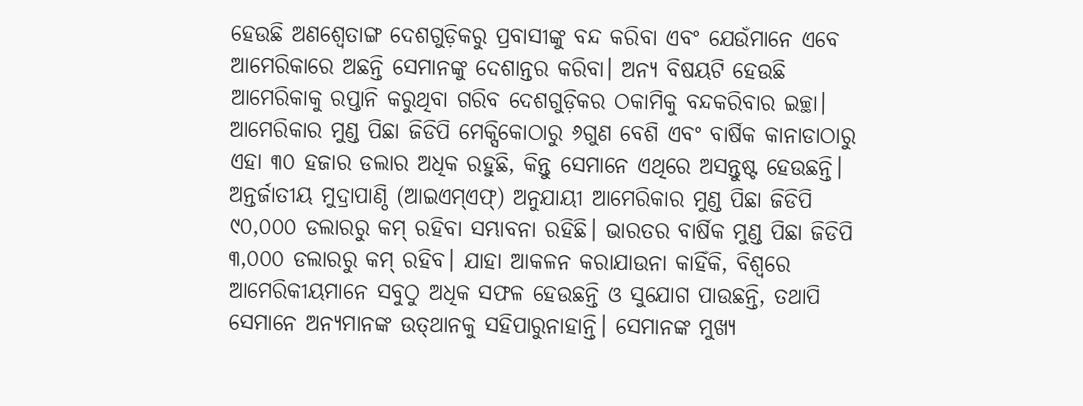ହେଉଛି ଅଣଶ୍ୱେତାଙ୍ଗ ଦେଶଗୁଡ଼ିକରୁ ପ୍ରବାସୀଙ୍କୁ ବନ୍ଦ କରିବା ଏବଂ ଯେଉଁମାନେ ଏବେ ଆମେରିକାରେ ଅଛନ୍ତି ସେମାନଙ୍କୁ ଦେଶାନ୍ତର କରିବା। ଅନ୍ୟ ବିଷୟଟି ହେଉଛି ଆମେରିକାକୁ ରପ୍ତାନି କରୁଥିବା ଗରିବ ଦେଶଗୁଡ଼ିକର ଠକାମିକୁ ବନ୍ଦକରିବାର ଇଚ୍ଛା। ଆମେରିକାର ମୁଣ୍ଡ ପିଛା ଜିଡିପି ମେକ୍ସିକୋଠାରୁ ୬ଗୁଣ ବେଶି ଏବଂ ବାର୍ଷିକ କାନାଡାଠାରୁ ଏହା ୩୦ ହଜାର ଡଲାର ଅଧିକ ରହୁଛି, କିନ୍ତୁ ସେମାନେ ଏଥିରେ ଅସନ୍ତୁଷ୍ଟ ହେଉଛନ୍ତି।
ଅନ୍ତର୍ଜାତୀୟ ମୁଦ୍ରାପାଣ୍ଠି (ଆଇଏମ୍‌ଏଫ୍‌) ଅନୁଯାୟୀ ଆମେରିକାର ମୁଣ୍ଡ ପିଛା ଜିଡିପି ୯୦,୦୦୦ ଡଲାରରୁ କମ୍‌ ରହିବା ସମ୍ଭାବନା ରହିଛି। ଭାରତର ବାର୍ଷିକ ମୁଣ୍ଡ ପିଛା ଜିଡିପି ୩,୦୦୦ ଡଲାରରୁ କମ୍‌ ରହିବ। ଯାହା ଆକଳନ କରାଯାଉନା କାହିଁକି, ବିଶ୍ୱରେ ଆମେରିକୀୟମାନେ ସବୁଠୁ ଅଧିକ ସଫଳ ହେଉଛନ୍ତି ଓ ସୁଯୋଗ ପାଉଛନ୍ତି, ତଥାପି ସେମାନେ ଅନ୍ୟମାନଙ୍କ ଉତ୍‌ଥାନକୁ ସହିପାରୁନାହାନ୍ତି। ସେମାନଙ୍କ ମୁଖ୍ୟ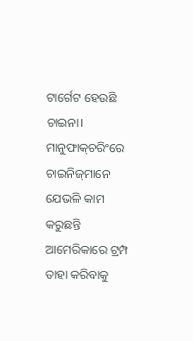ଟାର୍ଗେଟ ହେଉଛି ଚାଇନା। ମାନୁଫାକ୍‌ଚରିଂରେ ଚାଇନିଜ୍‌ମାନେ ଯେଭଳି କାମ କରୁଛନ୍ତି ଆମେରିକାରେ ଟ୍ରମ୍ପ ତାହା କରିବାକୁ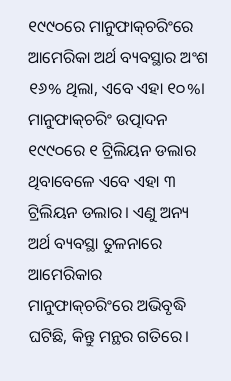୧୯୯୦ରେ ମାନୁଫାକ୍‌ଚରିଂରେ ଆମେରିକା ଅର୍ଥ ବ୍ୟବସ୍ଥାର ଅଂଶ ୧୬% ଥିଲା, ଏବେ ଏହା ୧୦%। ମାନୁଫାକ୍‌ଚରିଂ ଉତ୍ପାଦନ ୧୯୯୦ରେ ୧ ଟ୍ରିଲିୟନ ଡଲାର ଥିବାବେଳେ ଏବେ ଏହା ୩ ଟ୍ରିଲିୟନ ଡଲାର। ଏଣୁ ଅନ୍ୟ ଅର୍ଥ ବ୍ୟବସ୍ଥା ତୁଳନାରେ ଆମେରିକାର ମାନୁଫାକ୍‌ଚରିଂରେ ଅଭିବୃଦ୍ଧି ଘଟିଛି, କିନ୍ତୁ ମନ୍ଥର ଗତିରେ।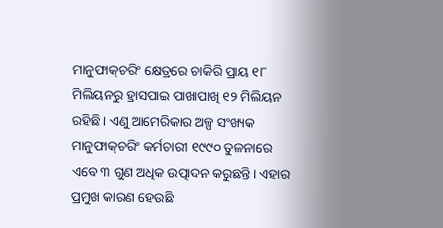ମାନୁଫାକ୍‌ଚରିଂ କ୍ଷେତ୍ରରେ ଚାକିରି ପ୍ରାୟ ୧୮ ମିଲିୟନରୁ ହ୍ରାସପାଇ ପାଖାପାଖି ୧୨ ମିଲିୟନ ରହିଛି। ଏଣୁ ଆମେରିକାର ଅଳ୍ପ ସଂଖ୍ୟକ ମାନୁଫାକ୍‌ଚରିଂ କର୍ମଚାରୀ ୧୯୯୦ ତୁଳନାରେ ଏବେ ୩ ଗୁଣ ଅଧିକ ଉତ୍ପାଦନ କରୁଛନ୍ତି। ଏହାର ପ୍ରମୁଖ କାରଣ ହେଉଛି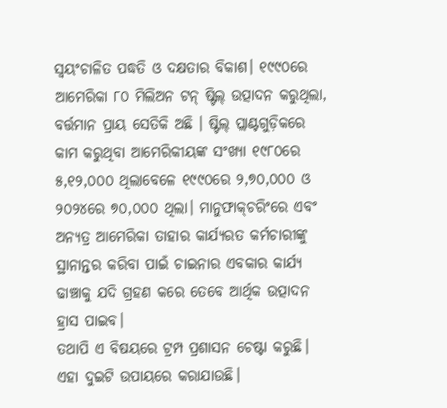ସ୍ବୟଂଚାଳିତ ପଦ୍ଧତି ଓ ଦକ୍ଷତାର ବିକାଶ। ୧୯୯୦ରେ ଆମେରିକା ୮୦ ମିଲିଅନ ଟନ୍‌ ଷ୍ଟିଲ୍‌ ଉତ୍ପାଦନ କରୁଥିଲା, ବର୍ତ୍ତମାନ ପ୍ରାୟ ସେତିକି ଅଛି । ଷ୍ଟିଲ୍‌ ପ୍ଲାଣ୍ଟଗୁଡ଼ିକରେ କାମ କରୁଥିବା ଆମେରିକୀୟଙ୍କ ସଂଖ୍ୟା ୧୯୮୦ରେ ୫,୧୨,୦୦୦ ଥିଲାବେଳେ ୧୯୯୦ରେ ୨,୭୦,୦୦୦ ଓ ୨୦୨୪ରେ ୭୦,୦୦୦ ଥିଲା। ମାନୁଫାକ୍‌ଚରିଂରେ ଏବଂ ଅନ୍ୟତ୍ର ଆମେରିକା ତାହାର କାର୍ଯ୍ୟରତ କର୍ମଚାରୀଙ୍କୁ ସ୍ଥାନାନ୍ତର କରିବା ପାଇଁ ଚାଇନାର ଏବକାର କାର୍ଯ୍ୟ ଢାଞ୍ଚାକୁ ଯଦି ଗ୍ରହଣ କରେ ତେବେ ଆର୍ଥିକ ଉତ୍ପାଦନ ହ୍ରାସ ପାଇବ।
ତଥାପି ଏ ବିଷୟରେ ଟ୍ରମ୍ପ ପ୍ରଶାସନ ଚେଷ୍ଟା କରୁଛି। ଏହା ଦୁଇଟି ଉପାୟରେ କରାଯାଉଛି।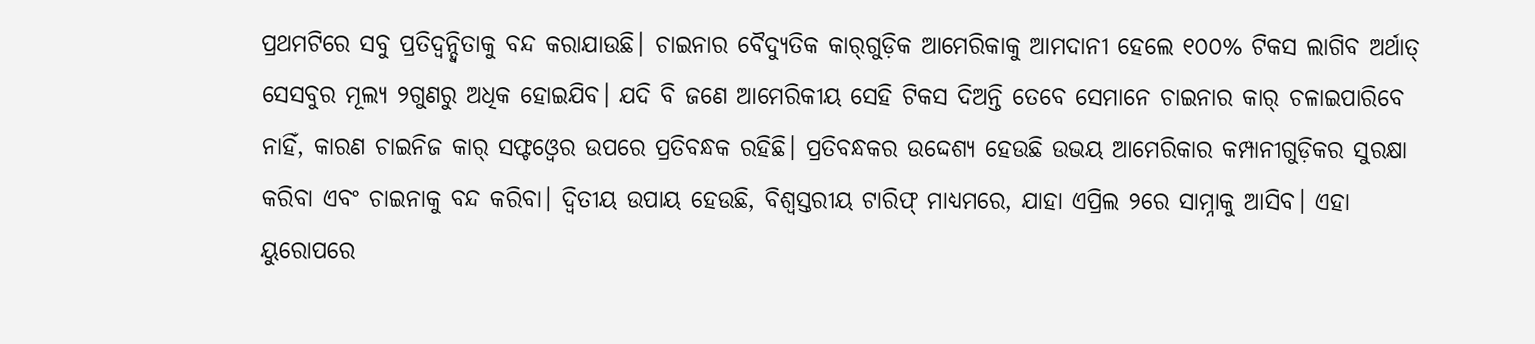ପ୍ରଥମଟିରେ ସବୁ ପ୍ରତିଦ୍ୱନ୍ଦ୍ୱିତାକୁ ବନ୍ଦ କରାଯାଉଛି। ଚାଇନାର ବୈଦ୍ୟୁତିକ କାର୍‌ଗୁଡ଼ିକ ଆମେରିକାକୁ ଆମଦାନୀ ହେଲେ ୧୦୦% ଟିକସ ଲାଗିବ ଅର୍ଥାତ୍‌ ସେସବୁର ମୂଲ୍ୟ ୨ଗୁଣରୁ ଅଧିକ ହୋଇଯିବ। ଯଦି ବି ଜଣେ ଆମେରିକୀୟ ସେହି ଟିକସ ଦିଅନ୍ତି ତେବେ ସେମାନେ ଚାଇନାର କାର୍‌ ଚଳାଇପାରିବେ ନାହିଁ, କାରଣ ଚାଇନିଜ କାର୍‌ ସଫ୍ଟଓ୍ବେର ଉପରେ ପ୍ରତିବନ୍ଧକ ରହିଛି। ପ୍ରତିବନ୍ଧକର ଉଦ୍ଦେଶ୍ୟ ହେଉଛି ଉଭୟ ଆମେରିକାର କମ୍ପାନୀଗୁଡ଼ିକର ସୁରକ୍ଷା କରିବା ଏବଂ ଚାଇନାକୁ ବନ୍ଦ କରିବା। ଦ୍ୱିତୀୟ ଉପାୟ ହେଉଛି, ବିଶ୍ୱସ୍ତରୀୟ ଟାରିଫ୍‌ ମାଧ୍ୟମରେ, ଯାହା ଏପ୍ରିଲ ୨ରେ ସାମ୍ନାକୁ ଆସିବ। ଏହା ୟୁରୋପରେ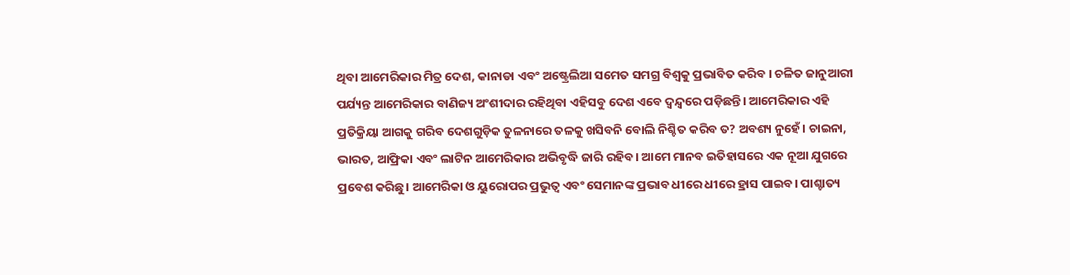ଥିବା ଆମେରିକାର ମିତ୍ର ଦେଶ, କାନାଡା ଏବଂ ଅଷ୍ଟ୍ରେଲିଆ ସମେତ ସମଗ୍ର ବିଶ୍ୱକୁ ପ୍ରଭାବିତ କରିବ । ଚଳିତ ଜାନୁଆରୀ ପର୍ଯ୍ୟନ୍ତ ଆମେରିକାର ବାଣିଜ୍ୟ ଅଂଶୀଦାର ରହିଥିବା ଏହିସବୁ ଦେଶ ଏବେ ଦ୍ୱନ୍ଦ୍ୱରେ ପଡ଼ିଛନ୍ତି। ଆମେରିକାର ଏହି ପ୍ରତିକ୍ରିୟା ଆଗକୁ ଗରିବ ଦେଶଗୁଡ଼ିକ ତୁଳନାରେ ତଳକୁ ଖସିବନି ବୋଲି ନିଶ୍ଚିତ କରିବ ତ? ଅବଶ୍ୟ ନୁହେଁ। ଚାଇନା, ଭାରତ, ଆଫ୍ରିକା ଏବଂ ଲାଟିନ ଆମେରିକାର ଅଭିବୃଦ୍ଧି ଜାରି ରହିବ। ଆମେ ମାନବ ଇତିହାସରେ ଏକ ନୂଆ ଯୁଗରେ ପ୍ରବେଶ କରିଛୁ। ଆମେରିକା ଓ ୟୁରୋପର ପ୍ରଭୁତ୍ୱ ଏବଂ ସେମାନଙ୍କ ପ୍ରଭାବ ଧୀରେ ଧୀରେ ହ୍ରାସ ପାଇବ। ପାଶ୍ଚାତ୍ୟ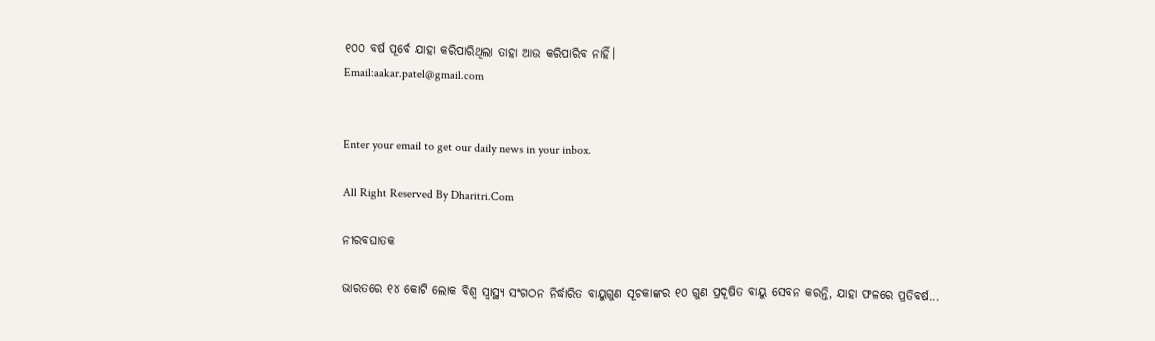୧୦୦ ବର୍ଷ ପୂର୍ବେ ଯାହା କରିପାରିଥିଲା ତାହା ଆଉ କରିପାରିବ ନାହିଁ।
Email:aakar.patel@gmail.com


Enter your email to get our daily news in your inbox.

All Right Reserved By Dharitri.Com

ନୀରବଘାତକ

ଭାରତରେ ୧୪ କୋଟି ଲୋକ ବିଶ୍ୱ ସ୍ବାସ୍ଥ୍ୟ ସଂଗଠନ ନିର୍ଦ୍ଧାରିତ ବାୟୁଗୁଣ ସୂଚକାଙ୍କର ୧୦ ଗୁଣ ପ୍ରଦୂଷିତ ବାୟୁ ସେବନ କରନ୍ତି, ଯାହା ଫଳରେ ପ୍ରତିବର୍ଷ...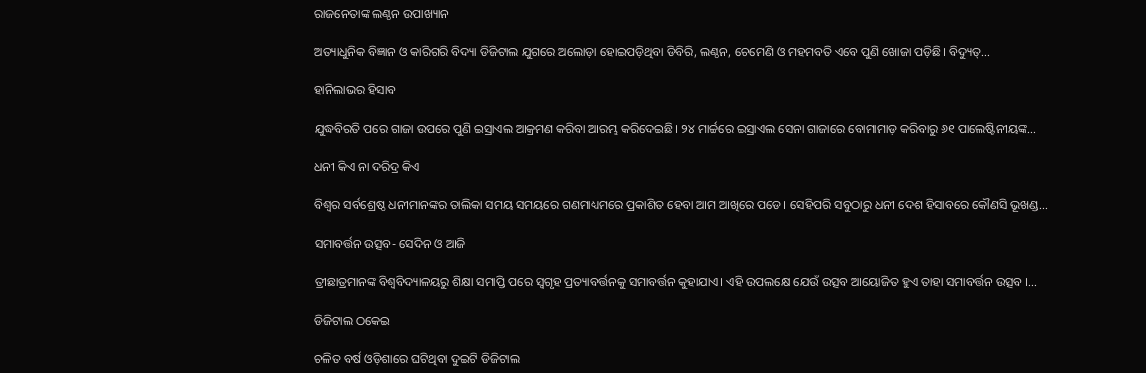ରାଜନେତାଙ୍କ ଲଣ୍ଠନ ଉପାଖ୍ୟାନ

ଅତ୍ୟାଧୁନିକ ବିଜ୍ଞାନ ଓ କାରିଗରି ବିଦ୍ୟା ଡିଜିଟାଲ ଯୁଗରେ ଅଲୋଡ଼ା ହୋଇପଡ଼ିଥିବା ଡିବିରି, ଲଣ୍ଠନ, ଚେମେଣି ଓ ମହମବତି ଏବେ ପୁଣି ଖୋଜା ପଡ଼ିଛି। ବିଦ୍ୟୁତ୍‌...

ହାନିଲାଭର ହିସାବ

ଯୁଦ୍ଧବିରତି ପରେ ଗାଜା ଉପରେ ପୁଣି ଇସ୍ରାଏଲ ଆକ୍ରମଣ କରିବା ଆରମ୍ଭ କରିଦେଇଛି। ୨୪ ମାର୍ଚ୍ଚରେ ଇସ୍ରାଏଲ ସେନା ଗାଜାରେ ବୋମାମାଡ଼ କରିବାରୁ ୬୧ ପାଲେଷ୍ଟିନୀୟଙ୍କ...

ଧନୀ କିଏ ନା ଦରିଦ୍ର କିଏ

ବିଶ୍ୱର ସର୍ବଶ୍ରେଷ୍ଠ ଧନୀମାନଙ୍କର ତାଲିକା ସମୟ ସମୟରେ ଗଣମାଧ୍ୟମରେ ପ୍ରକାଶିତ ହେବା ଆମ ଆଖିରେ ପଡେ। ସେହିପରି ସବୁଠାରୁ ଧନୀ ଦେଶ ହିସାବରେ କୌଣସି ଭୂଖଣ୍ଡ...

ସମାବର୍ତ୍ତନ ଉତ୍ସବ- ସେଦିନ ଓ ଆଜି

ତ୍ରୀଛାତ୍ରମାନଙ୍କ ବିଶ୍ୱବିଦ୍ୟାଳୟରୁ ଶିକ୍ଷା ସମାପ୍ତି ପରେ ସ୍ବଗୃହ ପ୍ରତ୍ୟାବର୍ତ୍ତନକୁ ସମାବର୍ତ୍ତନ କୁହାଯାଏ। ଏହି ଉପଲକ୍ଷେ ଯେଉଁ ଉତ୍ସବ ଆୟୋଜିତ ହୁଏ ତାହା ସମାବର୍ତ୍ତନ ଉତ୍ସବ ।...

ଡିଜିଟାଲ ଠକେଇ

ଚଳିତ ବର୍ଷ ଓଡ଼ିଶାରେ ଘଟିଥିବା ଦୁଇଟି ଡିଜିଟାଲ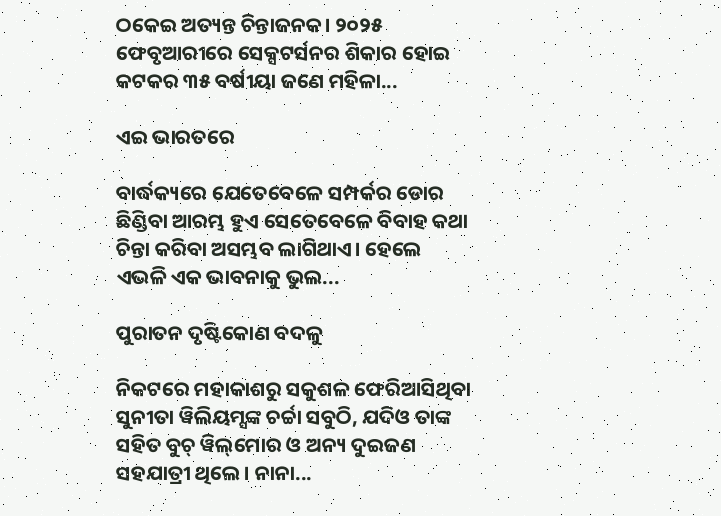ଠକେଇ ଅତ୍ୟନ୍ତ ଚିନ୍ତାଜନକ। ୨୦୨୫ ଫେବୃଆରୀରେ ସେକ୍ସଟର୍ସନର ଶିକାର ହୋଇ କଟକର ୩୫ ବର୍ଷୀୟା ଜଣେ ମହିଳା...

ଏଇ ଭାରତରେ

ବାର୍ଦ୍ଧକ୍ୟରେ ଯେତେବେଳେ ସମ୍ପର୍କର ଡୋର ଛିଣ୍ଡିବା ଆରମ୍ଭ ହୁଏ ସେତେବେଳେ ବିବାହ କଥା ଚିନ୍ତା କରିବା ଅସମ୍ଭବ ଲାଗିଥାଏ। ହେଲେ ଏଭଳି ଏକ ଭାବନାକୁ ଭୁଲ...

ପୁରାତନ ଦୃଷ୍ଟିକୋଣ ବଦଳୁ

ନିକଟରେ ମହାକାଶରୁ ସକୁଶଳ ଫେରିଆସିଥିବା ସୁନୀତା ୱିଲିୟମ୍ସଙ୍କ ଚର୍ଚ୍ଚା ସବୁଠି, ଯଦିଓ ତାଙ୍କ ସହିତ ବୁଚ୍‌ ୱିଲ୍‌ମୋର ଓ ଅନ୍ୟ ଦୁଇଜଣ ସହଯାତ୍ରୀ ଥିଲେ। ନାନା...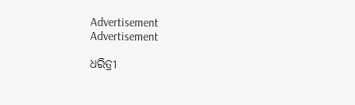Advertisement
Advertisement

ଧରିତ୍ରୀ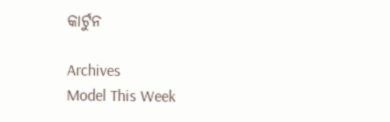କାର୍ଟୁନ

Archives
Model This Week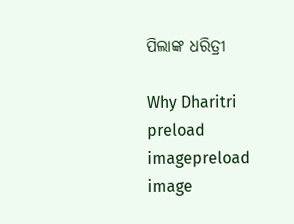ପିଲାଙ୍କ ଧରିତ୍ରୀ

Why Dharitri
preload imagepreload image